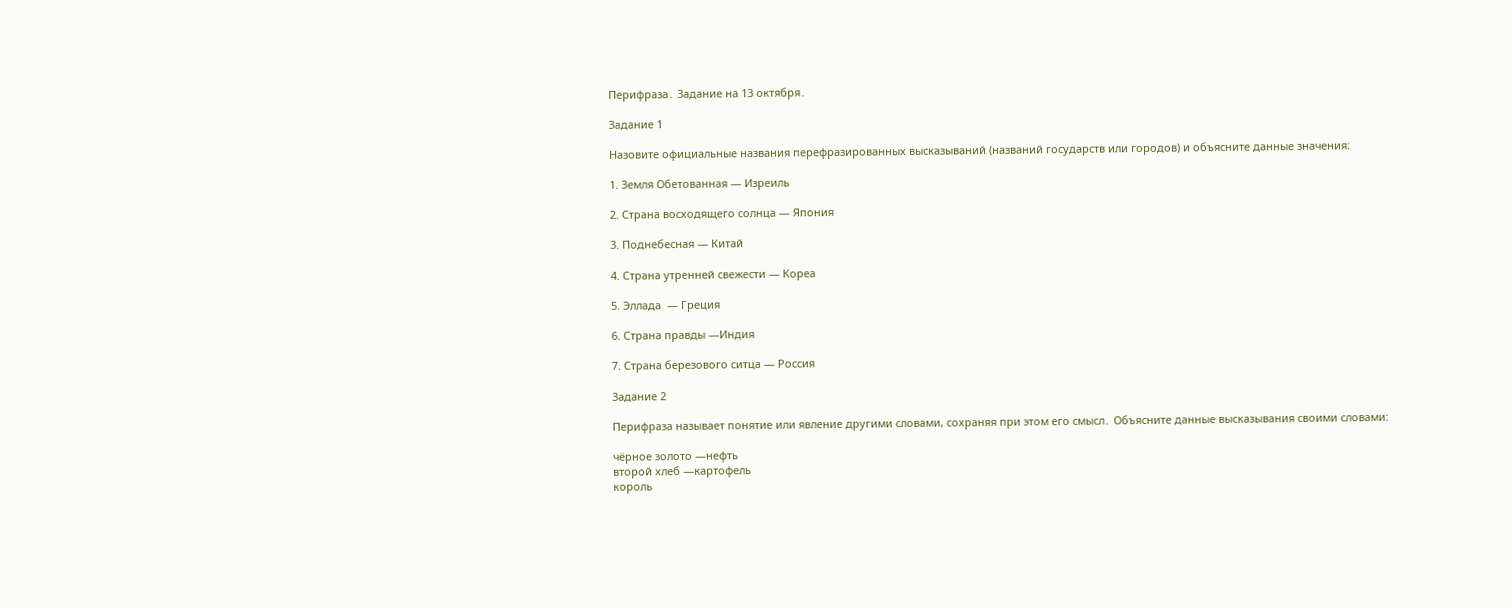Перифраза․ Задание на 13 октября․

Задание 1

Назовите официальные названия перефразированных высказываний (названий государств или городов) и объясните данные значения։

1. Земля Обетованная — Изреиль

2. Страна восходящего солнца — Япония

3. Поднебесная — Китай

4. Страна утренней свежести — Кореа

5. Эллада  — Греция

6. Страна правды —Индия

7. Страна березового ситца — Россия

Задание 2

Перифраза называет понятие или явление другими словами, сохраняя при этом его смысл․ Объясните данные высказывания своими словами:

чёрное золото —нефть
второй хлеб —картофель
король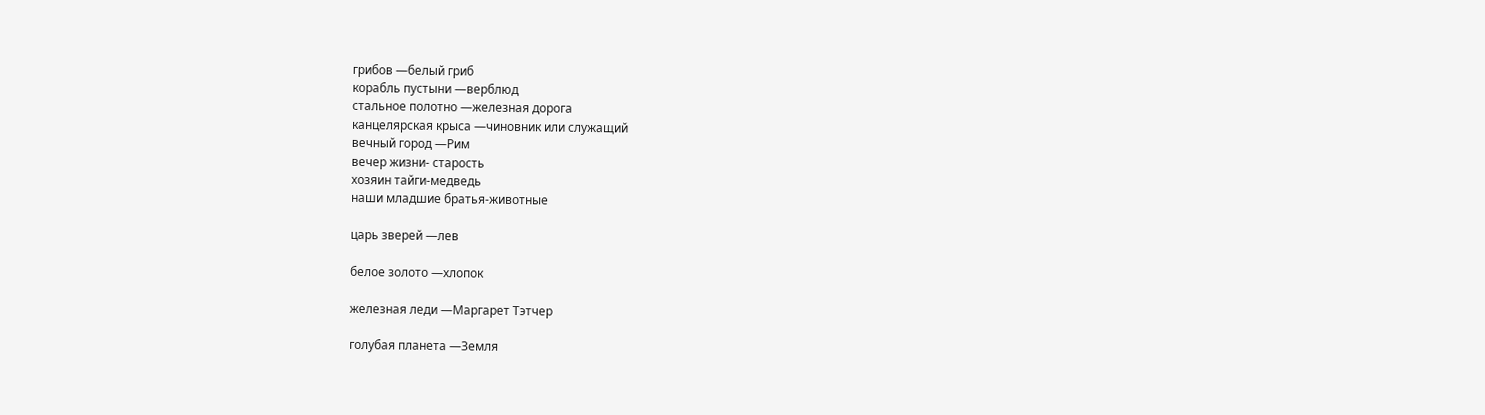грибов —белый гриб
корабль пустыни —верблюд
стальное полотно —железная дорога
канцелярская крыса —чиновник или служащий
вечный город —Рим
вечер жизни- старость
хозяин тайги-медведь
наши младшие братья-животные

царь зверей —лев

белое золото —хлопок

железная леди —Маргарет Тэтчер

голубая планета —Земля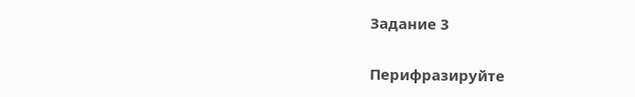Задание 3

Перифразируйте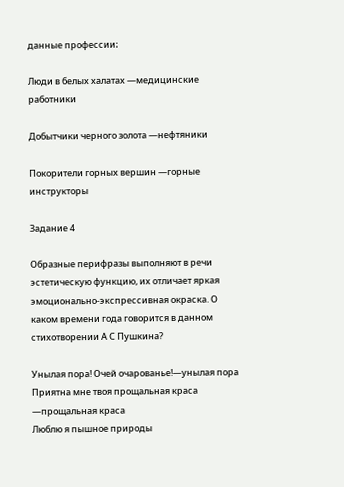данные профессии։

Люди в белых халатах —медицинские работники

Добытчики черного золота —нефтяники

Покорители горных вершин —горные инструкторы

Задание 4

Образные перифразы выполняют в речи эстетическую функцию, их отличает яркая эмоционально-экспрессивная окраска. О каком времени года говорится в данном стихотворении А С Пушкина?

Унылая пора! Очей очарованье!—унылая пора
Приятна мне твоя прощальная краса —прощальная краса
Люблю я пышное природы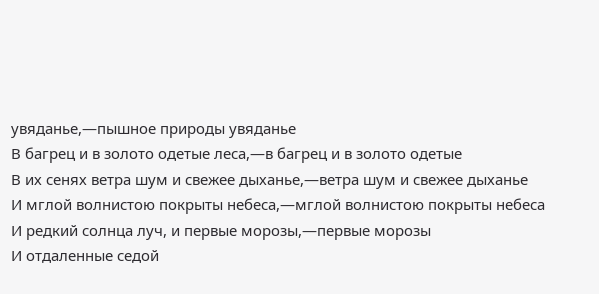увяданье,—пышное природы увяданье
В багрец и в золото одетые леса,—в багрец и в золото одетые
В их сенях ветра шум и свежее дыханье,—ветра шум и свежее дыханье
И мглой волнистою покрыты небеса,—мглой волнистою покрыты небеса
И редкий солнца луч, и первые морозы,—первые морозы
И отдаленные седой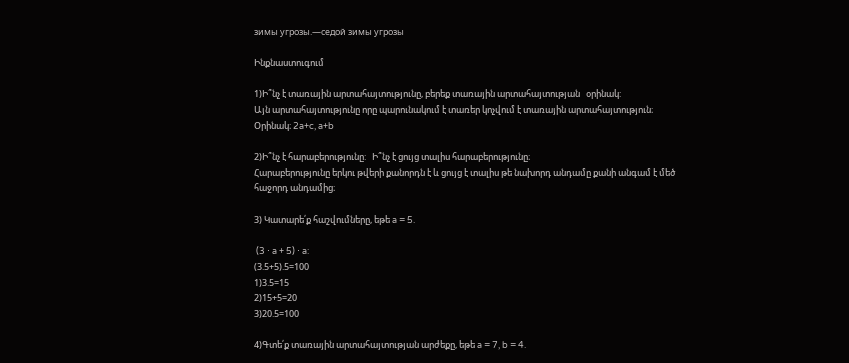зимы угрозы.—седой зимы угрозы

Ինքնաստուգում

1)Ի՞նչ է տառային արտահայտությունը, բերեք տառային արտահայտության   օրինակ:
Այն արտահայտությունը որը պարունակում է տառեր կոչվում է տառային արտահայտություն։
Օրինակ։ 2a+c, a+b

2)Ի՞նչ է հարաբերությունը:   Ի՞նչ է ցույց տալիս հարաբերությունը։
Հարաբերությունը երկու թվերի քանորդն է և ցույց է տալիս թե նախորդ անդամը քանի անգամ է մեծ հաջորդ անդամից։

3) Կատարե՛ք հաշվումները, եթե a = 5.

 (3 ⋅ a + 5) ⋅ a:
(3.5+5).5=100
1)3.5=15
2)15+5=20
3)20.5=100

4)Գտե՛ք տառային արտահայտության արժեքը, եթե a = 7, b = 4.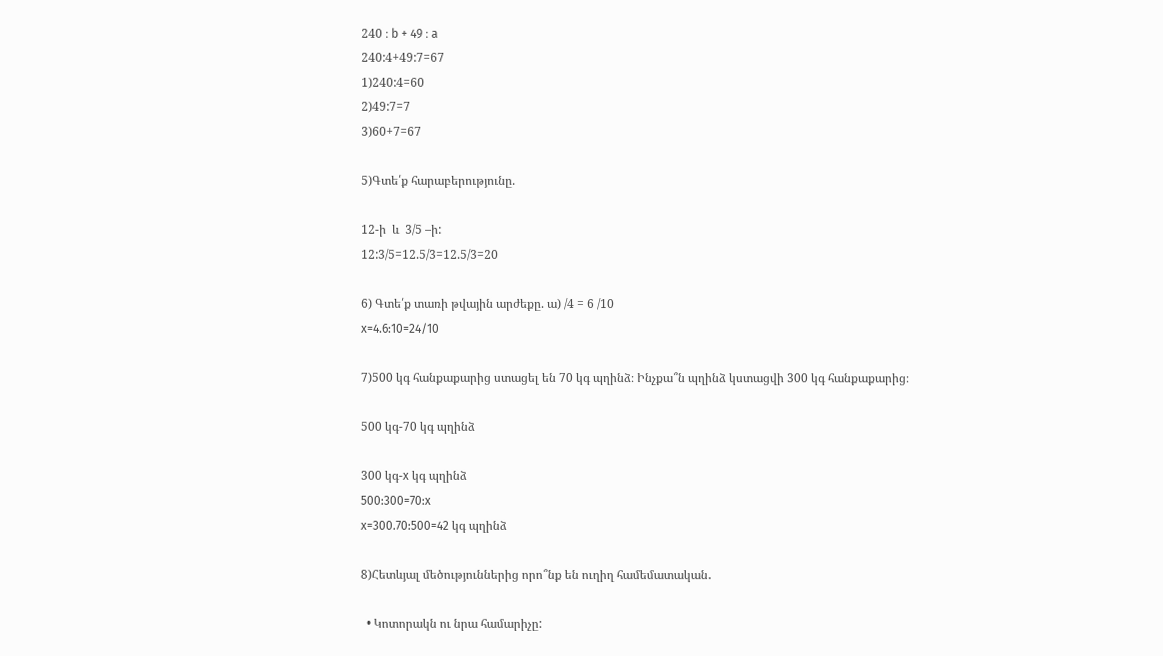240 ։ b + 49 ։ a
240:4+49:7=67
1)240:4=60
2)49:7=7
3)60+7=67

5)Գտե՛ք հարաբերությունը.

12-ի  և  3/5 –ի:
12:3/5=12.5/3=12.5/3=20

6) Գտե՛ք տառի թվային արժեքը. ա) /4 = 6 /10
x=4.6:10=24/10

7)500 կգ հանքաքարից ստացել են 70 կգ պղինձ։ Ինչքա՞ն պղինձ կստացվի 300 կգ հանքաքարից։

500 կգ-70 կգ պղինձ

300 կգ-х կգ պղինձ
500:300=70:x
x=300.70:500=42 կգ պղինձ

8)Հետևյալ մեծություններից որո՞նք են ուղիղ համեմատական․

  • Կոտորակն ու նրա համարիչը: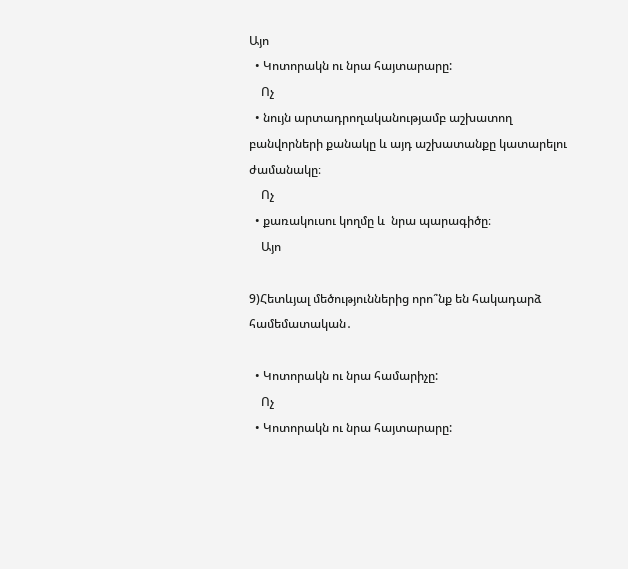Այո
  • Կոտորակն ու նրա հայտարարը:
    Ոչ
  • նույն արտադրողականությամբ աշխատող բանվորների քանակը և այդ աշխատանքը կատարելու ժամանակը։
    Ոչ
  • քառակուսու կողմը և  նրա պարագիծը։
    Այո

9)Հետևյալ մեծություններից որո՞նք են հակադարձ  համեմատական․

  • Կոտորակն ու նրա համարիչը:
    Ոչ
  • Կոտորակն ու նրա հայտարարը: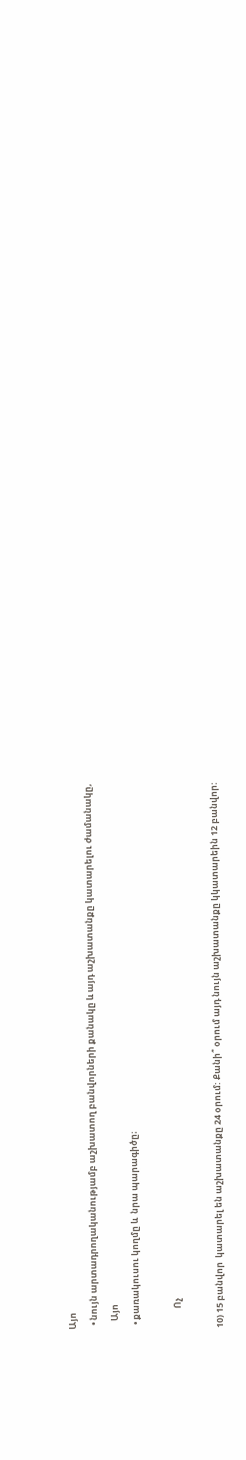Այո
  • նույն արտադրողականությամբ աշխատող բանվորների քանակը և այդ աշխատանքը կատարելու ժամանակը,
    Այո
  • քառակուսու կողմը և  նրա պարագիծը։

          Ոչ

10) 15 բանվոր  կատարել են աշխատանքը 24 օրում: Քանի՞ օրում այդ նույն աշխատանքը կկատարեին 12 բանվոր: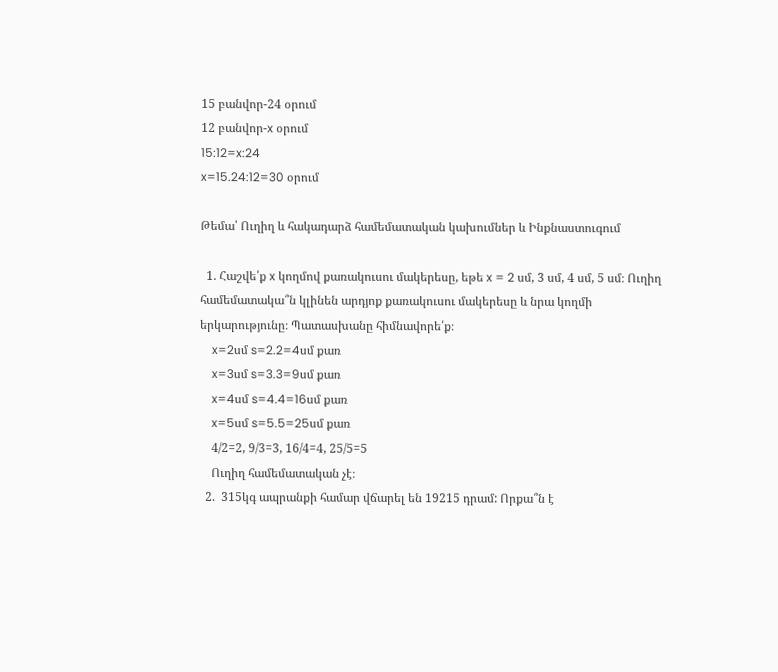15 բանվոր-24 օրում
12 բանվոր-x օրում
15:12=x:24
x=15.24:12=30 օրում

Թեմա՝ Ուղիղ և հակադարձ համեմատական կախումներ և Ինքնաստուգում

  1. Հաշվե՛ք x կողմով քառակուսու մակերեսը, եթե x = 2 սմ, 3 սմ, 4 սմ, 5 սմ։ Ուղիղ համեմատակա՞ն կլինեն արդյոք քառակուսու մակերեսը և նրա կողմի երկարությունը։ Պատասխանը հիմնավորե՛ք։
    x=2սմ s=2.2=4սմ քառ
    x=3սմ s=3.3=9սմ քառ
    x=4սմ s=4.4=16սմ քառ
    x=5սմ s=5.5=25սմ քառ
    4/2=2, 9/3=3, 16/4=4, 25/5=5
    Ուղիղ համեմատական չէ։
  2.  315կգ ապրանքի համար վճարել են 19215 դրամ: Որքա՞ն է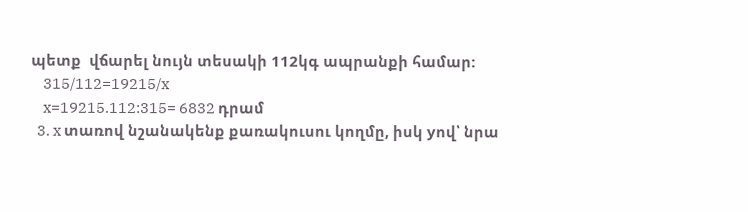պետք  վճարել նույն տեսակի 112կգ ապրանքի համար:
    315/112=19215/x
    x=19215.112:315= 6832 դրամ
  3. x տառով նշանակենք քառակուսու կողմը, իսկ yով՝ նրա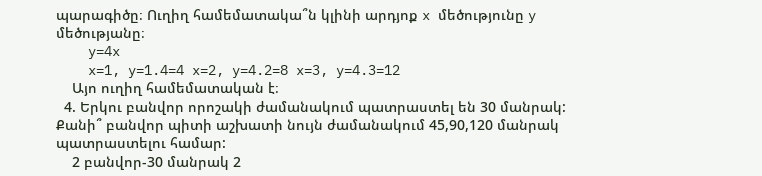պարագիծը։ Ուղիղ համեմատակա՞ն կլինի արդյոք x մեծությունը y մեծությանը։
    y=4x
    x=1, y=1.4=4 x=2, y=4.2=8 x=3, y=4.3=12
    Այո ուղիղ համեմատական է։
  4. Երկու բանվոր որոշակի ժամանակում պատրաստել են 30 մանրակ: Քանի՞ բանվոր պիտի աշխատի նույն ժամանակում 45,90,120 մանրակ պատրաստելու համար:
    2 բանվոր-30 մանրակ 2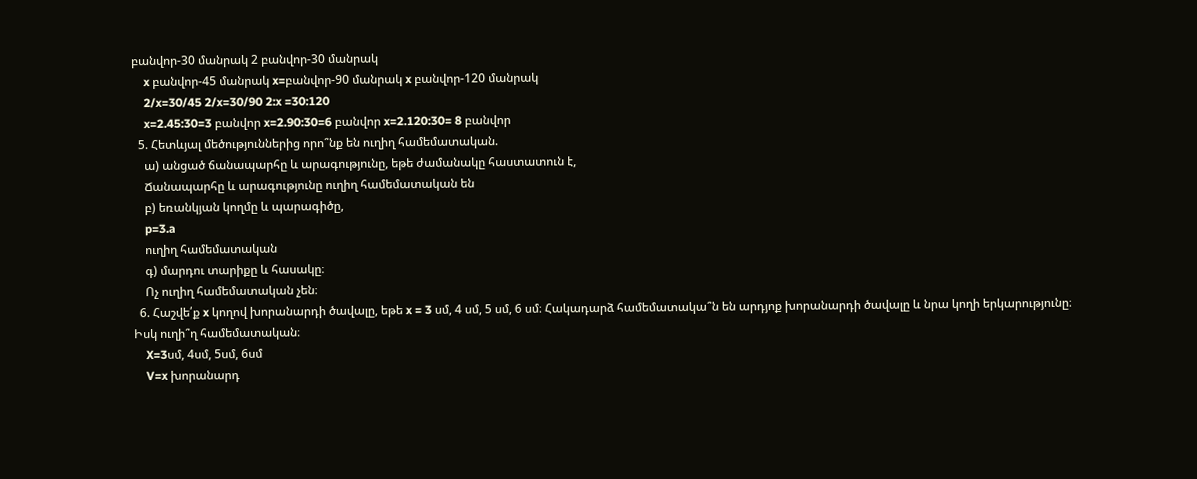բանվոր-30 մանրակ 2 բանվոր-30 մանրակ
    x բանվոր-45 մանրակ x=բանվոր-90 մանրակ x բանվոր-120 մանրակ
    2/x=30/45 2/x=30/90 2:x =30:120
    x=2.45:30=3 բանվոր x=2.90:30=6 բանվոր x=2.120:30= 8 բանվոր
  5. Հետևյալ մեծություններից որո՞նք են ուղիղ համեմատական.
    ա) անցած ճանապարհը և արագությունը, եթե ժամանակը հաստատուն է,
    Ճանապարհը և արագությունը ուղիղ համեմատական են
    բ) եռանկյան կողմը և պարագիծը,
    p=3.a
    ուղիղ համեմատական
    գ) մարդու տարիքը և հասակը։
    Ոչ ուղիղ համեմատական չեն։
  6. Հաշվե՛ք x կողով խորանարդի ծավալը, եթե x = 3 սմ, 4 սմ, 5 սմ, 6 սմ։ Հակադարձ համեմատակա՞ն են արդյոք խորանարդի ծավալը և նրա կողի երկարությունը։ Իսկ ուղի՞ղ համեմատական։
    X=3սմ, 4սմ, 5սմ, 6սմ
    V=x խորանարդ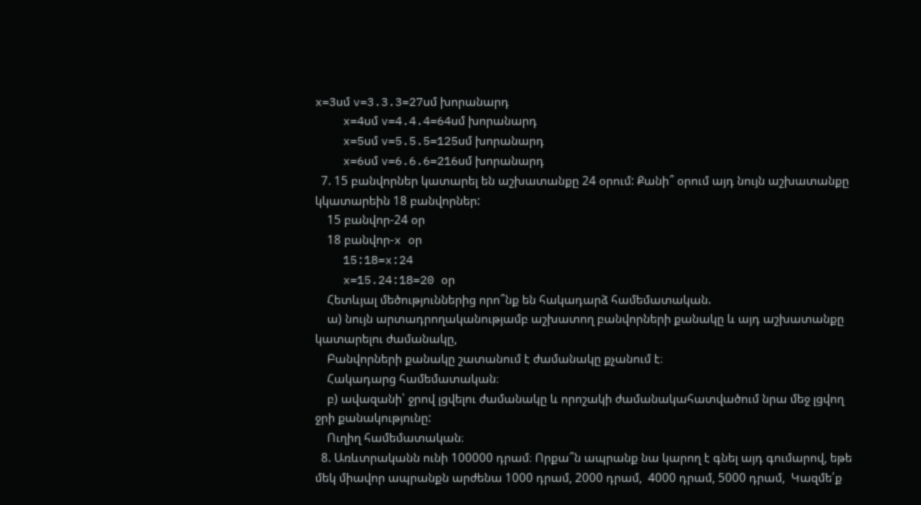x=3սմ v=3.3.3=27սմ խորանարդ
    x=4սմ v=4.4.4=64սմ խորանարդ
    x=5սմ v=5.5.5=125սմ խորանարդ
    x=6սմ v=6.6.6=216սմ խորանարդ
  7. 15 բանվորներ կատարել են աշխատանքը 24 օրում: Քանի՞ օրում այդ նույն աշխատանքը կկատարեին 18 բանվորներ:
    15 բանվոր-24 օր
    18 բանվոր-x օր
    15:18=x:24
    x=15.24:18=20 օր
    Հետևյալ մեծություններից որո՞նք են հակադարձ համեմատական.
    ա) նույն արտադրողականությամբ աշխատող բանվորների քանակը և այդ աշխատանքը կատարելու ժամանակը,
    Բանվորների քանակը շատանում է ժամանակը քչանում է։
    Հակադարց համեմատական։
    բ) ավազանի՝ ջրով լցվելու ժամանակը և որոշակի ժամանակահատվածում նրա մեջ լցվող ջրի քանակությունը:
    Ուղիղ համեմատական։
  8. Առևտրականն ունի 100000 դրամ։ Որքա՞ն ապրանք նա կարող է գնել այդ գումարով, եթե մեկ միավոր ապրանքն արժենա 1000 դրամ, 2000 դրամ,  4000 դրամ, 5000 դրամ,  Կազմե՛ք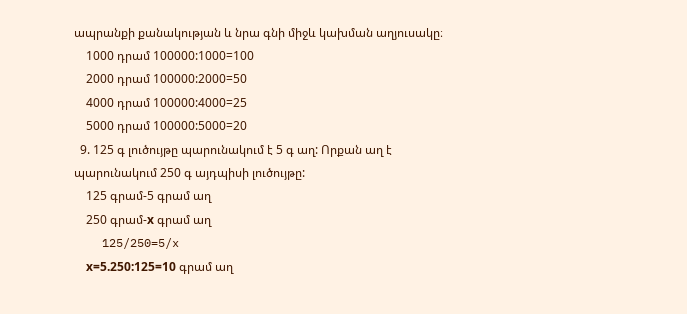ապրանքի քանակության և նրա գնի միջև կախման աղյուսակը։
    1000 դրամ 100000:1000=100
    2000 դրամ 100000:2000=50
    4000 դրամ 100000:4000=25
    5000 դրամ 100000:5000=20
  9. 125 գ լուծույթը պարունակում է 5 գ աղ: Որքան աղ է պարունակում 250 գ այդպիսի լուծույթը:
    125 գրամ-5 գրամ աղ
    250 գրամ-х գրամ աղ
    125/250=5/x
    х=5.250:125=10 գրամ աղ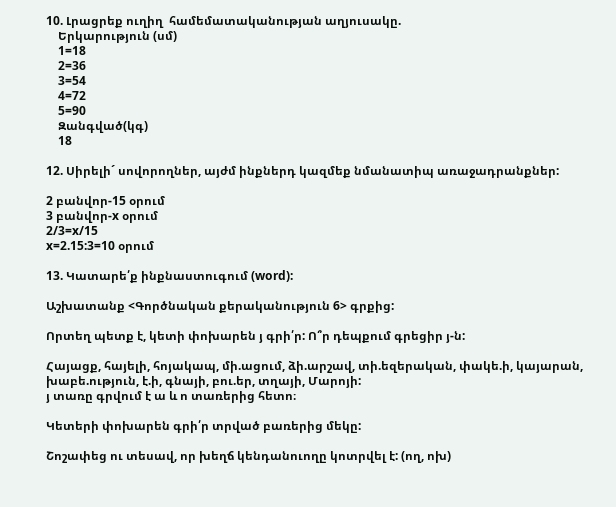10. Լրացրեք ուղիղ  համեմատականության աղյուսակը.
    Երկարություն (սմ)
    1=18
    2=36
    3=54
    4=72
    5=90
    Զանգված(կգ)
    18

12. Սիրելի´ սովորողներ, այժմ ինքներդ կազմեք նմանատիպ առաջադրանքներ:

2 բանվոր-15 օրում
3 բանվոր-x օրում
2/3=x/15
x=2.15:3=10 օրում

13. Կատարե՛ք ինքնաստուգում (word):

Աշխատանք <Գործնական քերականություն 6> գրքից:

Որտեղ պետք է, կետի փոխարեն յ գրի՛ր: Ո՞ր դեպքում գրեցիր յ-ն:

Հայացք, հայելի, հոյակապ, մի.ացում, ձի.արշավ, տի.եզերական, փակե.ի, կայարան, խաբե.ություն, է.ի, գնայի, բու.եր, տղայի, Մարոյի:
յ տառը գրվում է ա և ո տառերից հետո։

Կետերի փոխարեն գրի՛ր տրված բառերից մեկը:

Շոշափեց ու տեսավ, որ խեղճ կենդանուողը կոտրվել է: (ող, ոխ)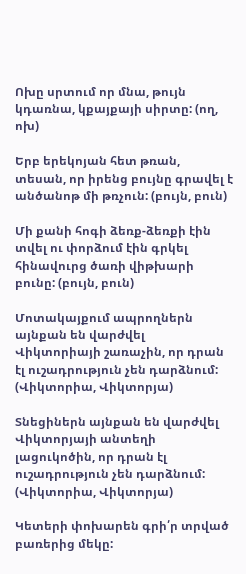Ոխը սրտում որ մնա, թույն կդառնա, կքայքայի սիրտը: (ող, ոխ)

Երբ երեկոյան հետ թռան, տեսան, որ իրենց բույնը գրավել է անծանոթ մի թռչուն: (բույն, բուն)

Մի քանի հոգի ձեռք-ձեռքի էին տվել ու փորձում էին գրկել հինավուրց ծառի վիթխարի բունը: (բույն, բուն)

Մոտակայքում ապրողներն այնքան են վարժվել Վիկտորիայի շառաչին, որ դրան էլ ուշադրություն չեն դարձնում: (Վիկտորիա, Վիկտորյա)

Տնեցիներն այնքան են վարժվել Վիկտորյայի անտեղի լացուկոծին, որ դրան էլ ուշադրություն չեն դարձնում: (Վիկտորիա, Վիկտորյա)

Կետերի փոխարեն գրի՛ր տրված բառերից մեկը: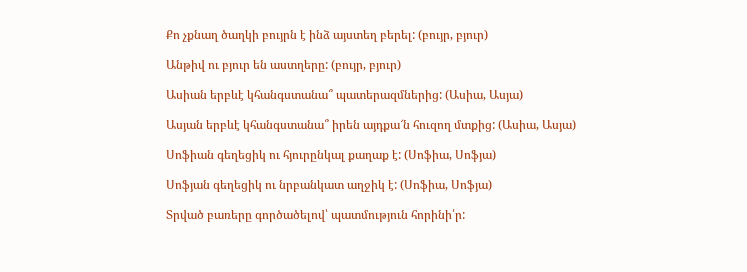Քո չքնաղ ծաղկի բույրն է ինձ այստեղ բերել: (բույր, բյուր)

Անթիվ ու բյուր են աստղերը: (բույր, բյուր)

Ասիան երբևէ կհանգստանա՞ պատերազմներից: (Ասիա, Ասյա)

Ասյան երբևէ կհանգստանա՞ իրեն այդքա՜ն հուզող մտքից: (Ասիա, Ասյա)

Սոֆիան գեղեցիկ ու հյուրընկալ քաղաք է: (Սոֆիա, Սոֆյա)

Սոֆյան գեղեցիկ ու նրբանկատ աղջիկ է: (Սոֆիա, Սոֆյա)

Տրված բառերը գործածելով՝ պատմություն հորինի՛ր: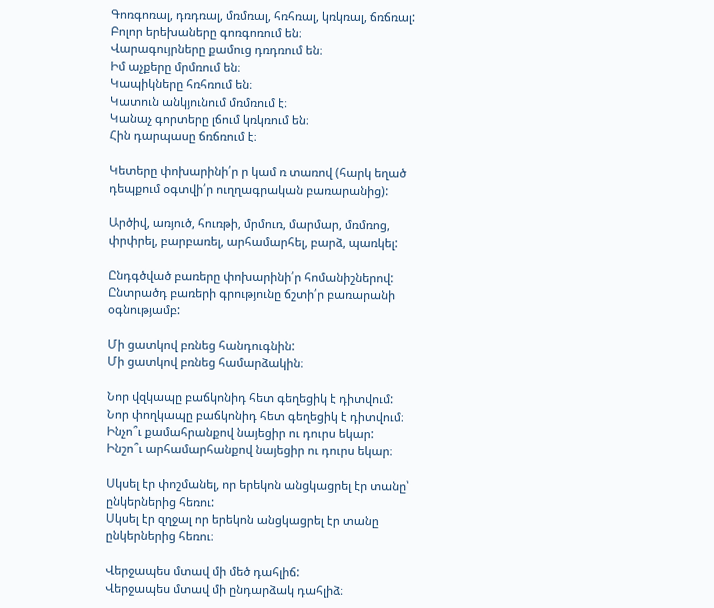Գոռգոռալ, դռդռալ, մռմռալ, հռհռալ, կռկռալ, ճռճռալ:
Բոլոր երեխաները գոռգոռում են։
Վարագույրները քամուց դռդռում են։
Իմ աչքերը մրմռում են։
Կապիկները հռհռում են։
Կատուն անկյունում մռմռում է։
Կանաչ գորտերը լճում կռկռում են։
Հին դարպասը ճռճռում է։

Կետերը փոխարինի՛ր ր կամ ռ տառով (հարկ եղած դեպքում օգտվի՛ր ուղղագրական բառարանից):

Արծիվ, առյուծ, հուռթի, մրմուռ, մարմար, մռմռոց, փրփրել, բարբառել, արհամարհել, բարձ, պառկել:

Ընդգծված բառերը փոխարինի՛ր հոմանիշներով: Ընտրածդ բառերի գրությունը ճշտի՛ր բառարանի օգնությամբ:

Մի ցատկով բռնեց հանդուգնին:
Մի ցատկով բռնեց համարձակին։

Նոր վզկապը բաճկոնիդ հետ գեղեցիկ է դիտվում:
Նոր փողկապը բաճկոնիդ հետ գեղեցիկ է դիտվում։
Ինչո՞ւ քամահրանքով նայեցիր ու դուրս եկար:
Ինշո՞ւ արհամարհանքով նայեցիր ու դուրս եկար։

Սկսել էր փոշմանել, որ երեկոն անցկացրել էր տանը՝ ընկերներից հեռու:
Սկսել էր զղջալ որ երեկոն անցկացրել էր տանը ընկերներից հեռու։

Վերջապես մտավ մի մեծ դահլիճ:
Վերջապես մտավ մի ընդարձակ դահլիձ։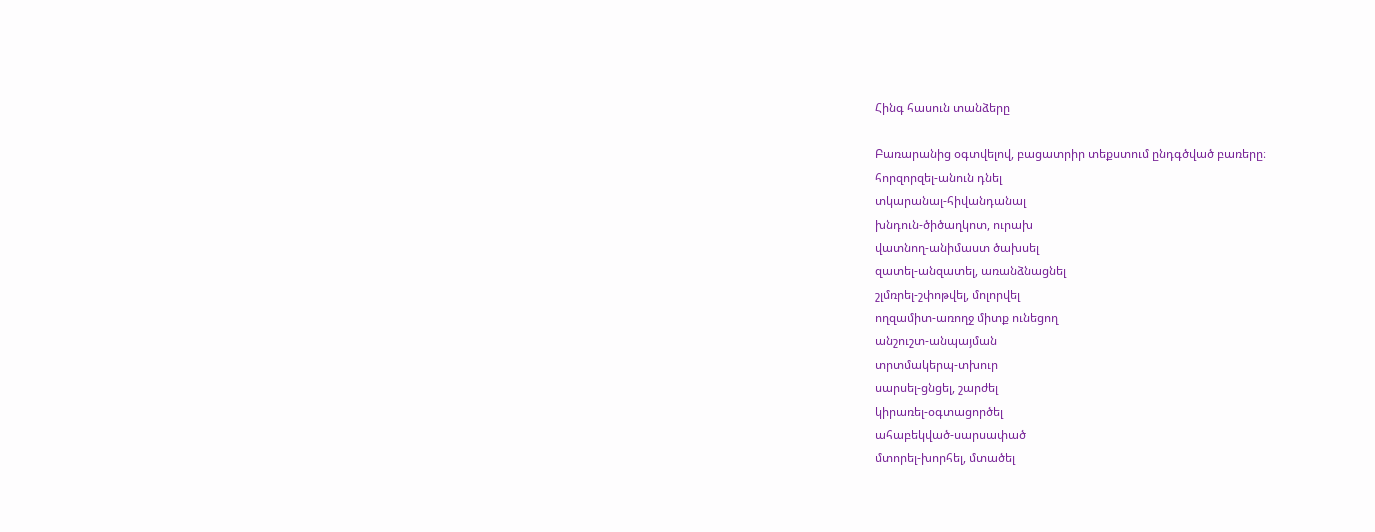Հինգ հասուն տանձերը

Բառարանից օգտվելով, բացատրիր տեքստում ընդգծված բառերը։
հորզորզել-անուն դնել
տկարանալ-հիվանդանալ
խնդուն-ծիծաղկոտ, ուրախ
վատնող-անիմաստ ծախսել
զատել-անզատել, առանձնացնել
շլմռրել-շփոթվել, մոլորվել
ողզամիտ-առողջ միտք ունեցող
անշուշտ-անպայման
տրտմակերպ-տխուր
սարսել-ցնցել, շարժել
կիրառել-օգտացործել
ահաբեկված-սարսափած
մտորել-խորհել, մտածել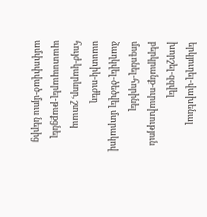երկյուղել-վախենալ
խորշել-զզվել
բերկրանք-ուրախություն
մոգոնել-հորինել
ձաղկվել-ծեծվել մտրակով
սաստիկ-ուժեղ
հույժ-կարևոր, շտապ
պատսպարել-թաքցնել
ամփոփված-մյուս ներից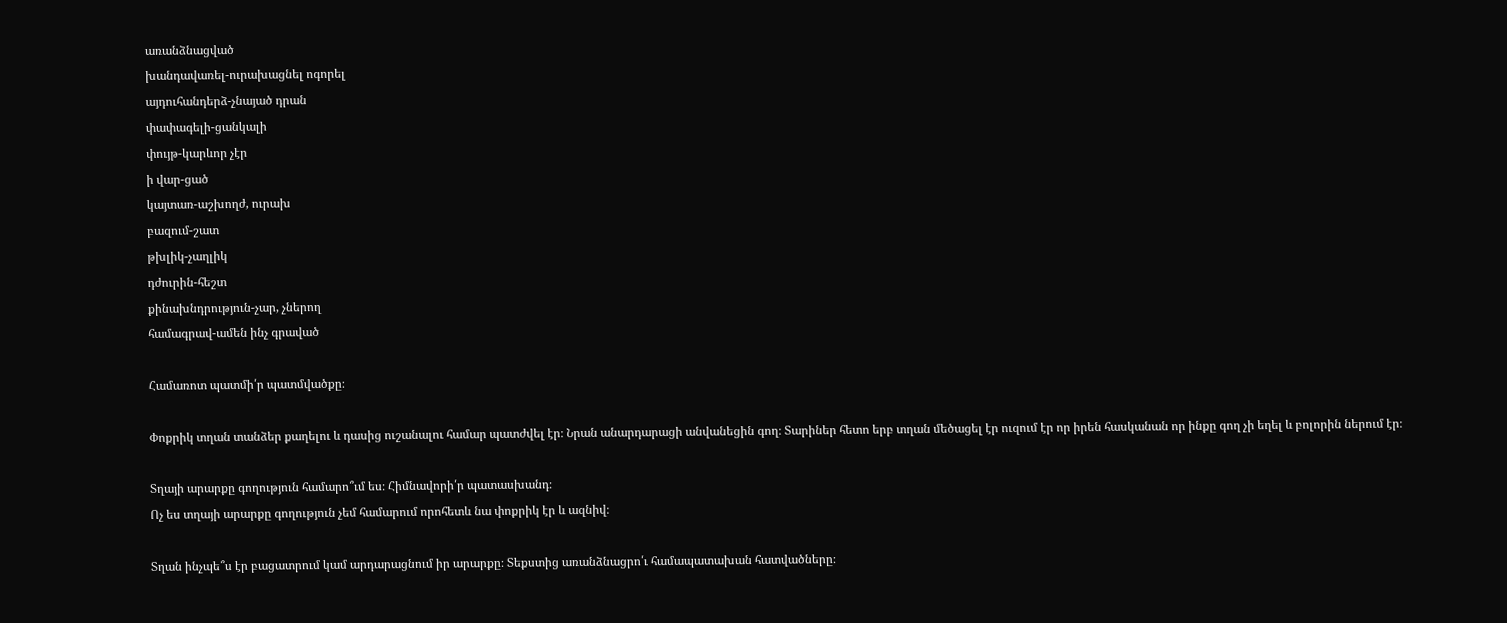առանձնացված
խանդավառել-ուրախացնել ոգորել
այդուհանդերձ-չնայած դրան
փափագելի-ցանկալի
փույթ-կարևոր չէր
ի վար-ցած
կայտառ-աշխողժ, ուրախ
բազում-շատ
թխլիկ-չաղլիկ
դժուրին-հեշտ
քինախնդրություն-չար, չներող
համագրավ-ամեն ինչ գրաված

Համառոտ պատմի՛ր պատմվածքը։

Փոքրիկ տղան տանձեր քաղելու և դասից ուշանալու համար պատժվել էր։ Նրան անարդարացի անվանեցին գող։ Տարիներ հետո երբ տղան մեծացել էր ուզում էր որ իրեն հասկանան որ ինքը գող չի եղել և բոլորին ներում էր։

Տղայի արարքը գողություն համարո՞ւմ ես։ Հիմնավորի՛ր պատասխանդ։
Ոչ ես տղայի արարքը գողություն չեմ համարում որոհետև նա փոքրիկ էր և ազնիվ։

Տղան ինչպե՞ս էր բացատրում կամ արդարացնում իր արարքը։ Տեքստից առանձնացրո՛ւ համապատախան հատվածները։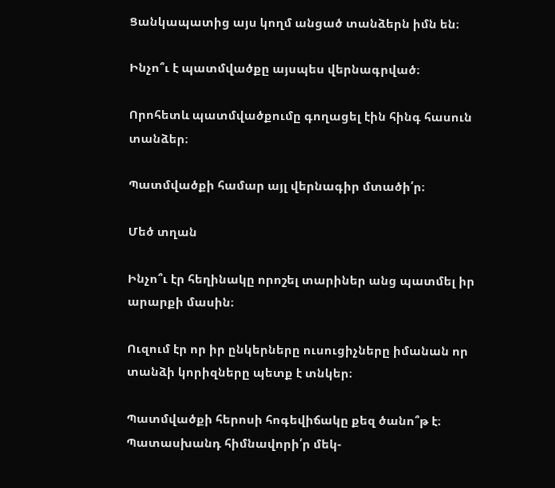Ցանկապատից այս կողմ անցած տանձերն իմն են։

Ինչո՞ւ է պատմվածքը այսպես վերնագրված։

Որոհետև պատմվածքումը գողացել էին հինգ հասուն տանձեր։

Պատմվածքի համար այլ վերնագիր մտածի՛ր։

Մեծ տղան

Ինչո՞ւ էր հեղինակը որոշել տարիներ անց պատմել իր արարքի մասին։

Ուզում էր որ իր ընկերները ուսուցիչները իմանան որ տանձի կորիզները պետք է տնկեր։

Պատմվածքի հերոսի հոգեվիճակը քեզ ծանո՞թ է։ Պատասխանդ հիմնավորի՛ր մեկ-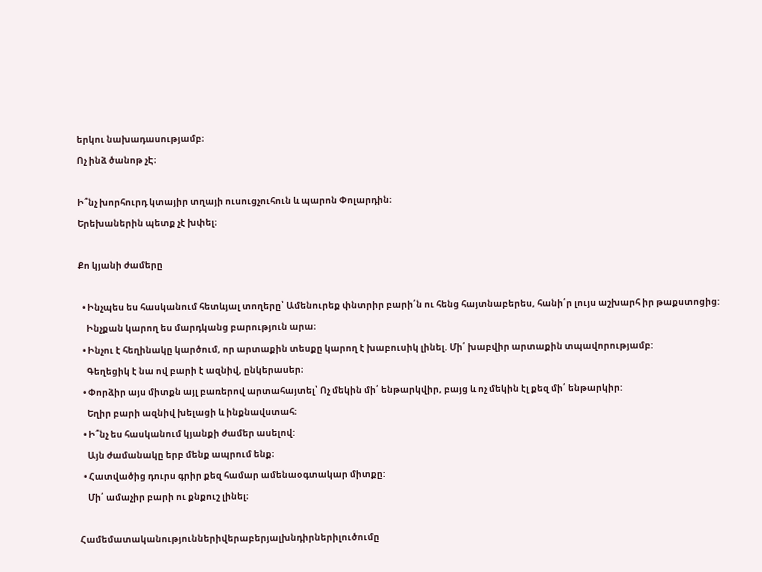երկու նախադասությամբ։
Ոչ ինձ ծանոթ չԷ։

Ի՞նչ խորհուրդ կտայիր տղայի ուսուցչուհուն և պարոն Փոլարդին։
Երեխաներին պետք չէ խփել։

Քո կյանի ժամերը

  • Ինչպես ես հասկանում հետևյալ տողերը՝ Ամենուրեք փնտրիր բարի՛ն ու հենց հայտնաբերես, հանի՛ր լույս աշխարհ իր թաքստոցից:
    Ինչքան կարող ես մարդկանց բարություն արա։
  • Ինչու է հեղինակը կարծում, որ արտաքին տեսքը կարող է խաբուսիկ լինել. Մի՛ խաբվիր արտաքին տպավորությամբ:
    Գեղեցիկ է նա ով բարի է ազնիվ, ընկերասեր։
  • Փորձիր այս միտքն այլ բառերով արտահայտել՝ Ոչ մեկին մի՛ ենթարկվիր, բայց և ոչ մեկին էլ քեզ մի՛ ենթարկիր:
    Եղիր բարի ազնիվ խելացի և ինքնավստահ։
  • Ի՞նչ ես հասկանում կյանքի ժամեր ասելով:
    Այն ժամանակը երբ մենք ապրում ենք։
  • Հատվածից դուրս գրիր քեզ համար ամենաօգտակար միտքը:
    Մի՛ ամաչիր բարի ու քնքուշ լինել։

Համեմատականություններիվերաբերյալխնդիրներիլուծումը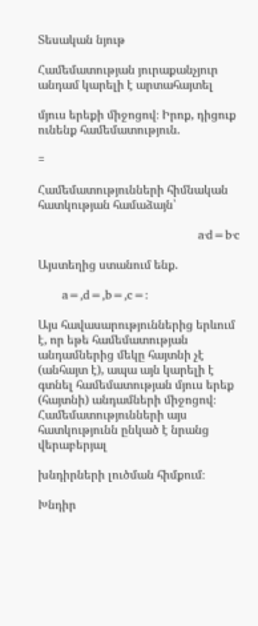Տեսական նյութ

Համեմատության յուրաքանչյուր անդամ կարելի է արտահայտել

մյուս երեքի միջոցով։ Իրոք, դիցուք ունենք համեմատություն.

=

Համեմատությունների հիմնական հատկության համաձայն՝

                                        a‧d=b‧c

Այստեղից ստանում ենք.

      a=,d=,b=,c=:

Այս հավասարություններից երևում է, որ եթե համեմատության անդամներից մեկը հայտնի չէ (անհայտ է), ապա այն կարելի է գտնել համեմատության մյուս երեք (հայտնի) անդամների միջոցով։ Համեմատությունների այս հատկությունն ընկած է նրանց վերաբերյալ

խնդիրների լուծման հիմքում։

Խնդիր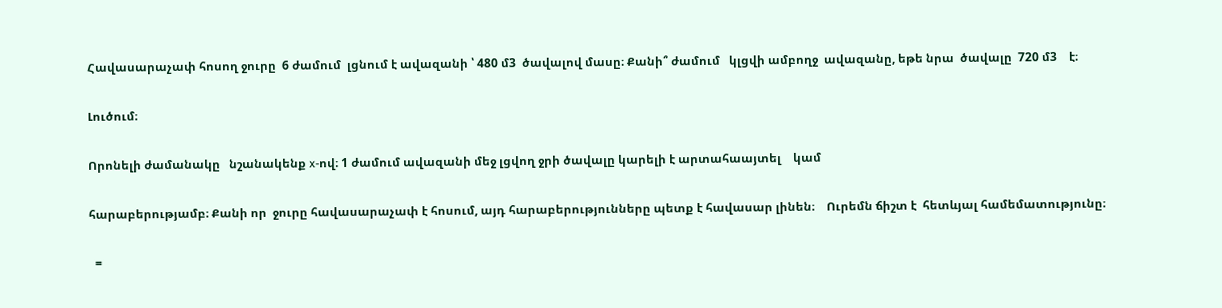Հավասարաչափ հոսող ջուրը  6 ժամում  լցնում է ավազանի ՝ 480 մ3  ծավալով մասը։ Քանի՞ ժամում   կլցվի ամբողջ  ավազանը, եթե նրա  ծավալը  720 մ3    է։

Լուծում։

Որոնելի ժամանակը   նշանակենք x-ով։ 1 ժամում ավազանի մեջ լցվող ջրի ծավալը կարելի է արտահաայտել    կամ

հարաբերությամբ։ Քանի որ  ջուրը հավասարաչափ է հոսում, այդ հարաբերությունները պետք է հավասար լինեն։    Ուրեմն ճիշտ է  հետևյալ համեմատությունը։

  =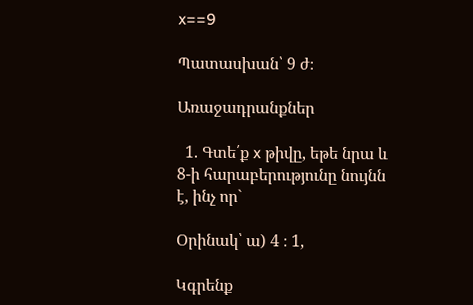x==9

Պատասխան՝ 9 ժ։

Առաջադրանքներ

  1. Գտե՛ք x թիվը, եթե նրա և 8-ի հարաբերությունը նույնն է, ինչ որ`

Օրինակ՝ ա) 4 ։ 1,

Կգրենք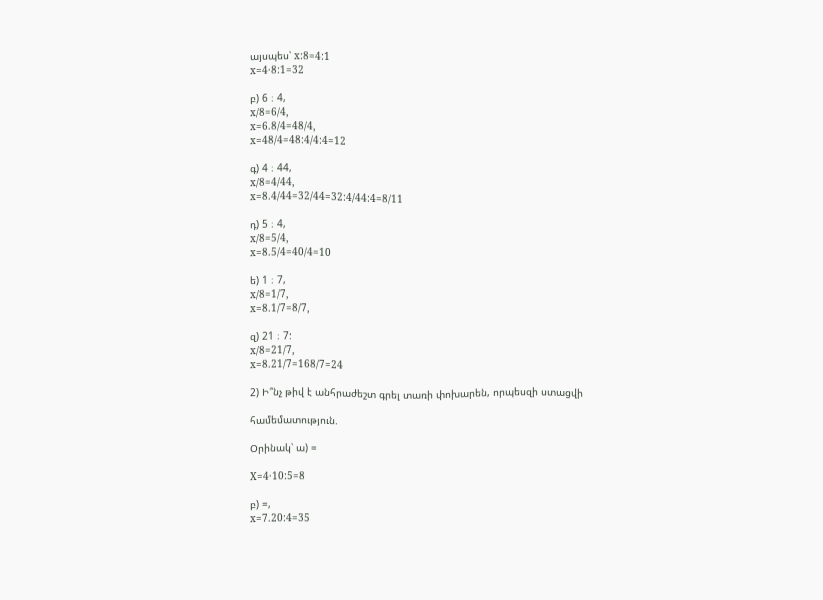այսպես՝ x:8=4:1
x=4·8:1=32

բ) 6 ։ 4,
x/8=6/4,
x=6.8/4=48/4,
x=48/4=48:4/4:4=12

գ) 4 ։ 44,
x/8=4/44,
x=8.4/44=32/44=32:4/44:4=8/11

դ) 5 ։ 4,
x/8=5/4,
x=8.5/4=40/4=10

ե) 1 ։ 7,
x/8=1/7,
x=8.1/7=8/7,

զ) 21 ։ 7:
x/8=21/7,
x=8.21/7=168/7=24

2) Ի՞նչ թիվ է անհրաժեշտ գրել տառի փոխարեն, որպեսզի ստացվի

համեմատություն.

Օրինակ՝ ա) =

X=4·10:5=8

բ) =,
x=7.20:4=35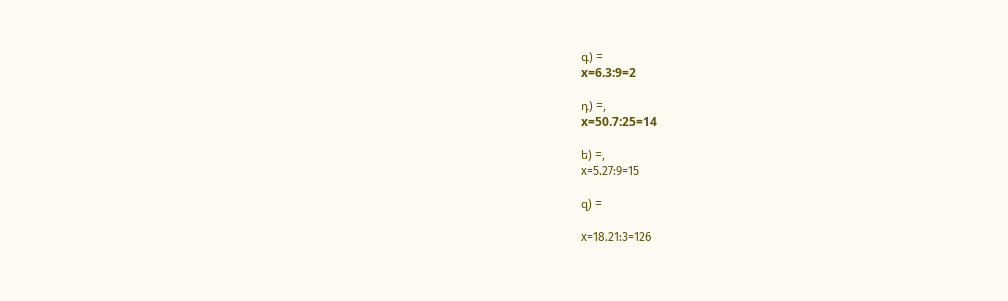գ) =
x=6.3:9=2

դ) =,
x=50.7:25=14

ե) =,
х=5.27:9=15

զ) =

х=18.21:3=126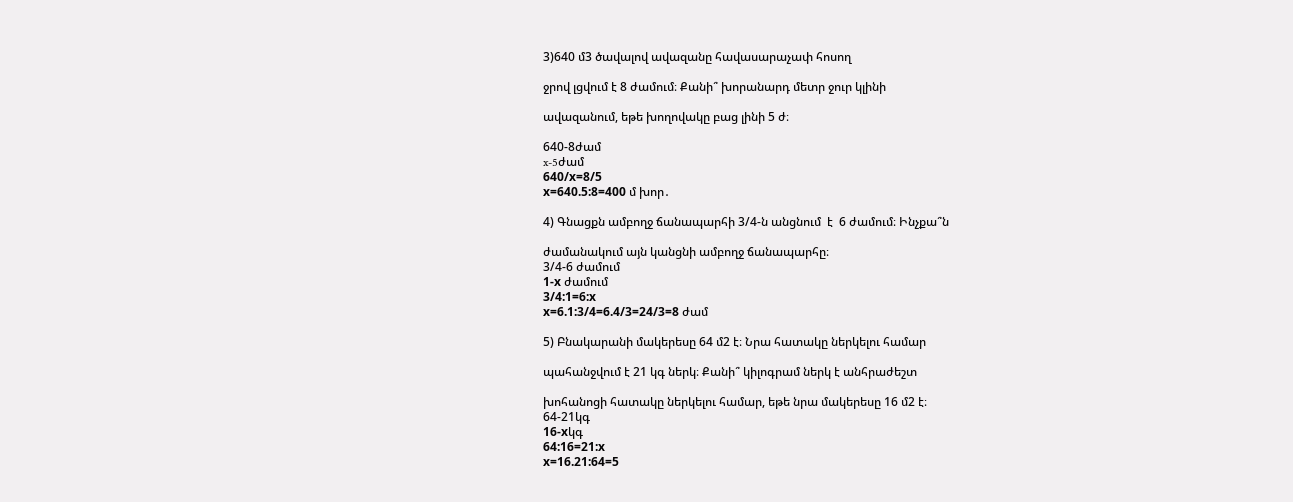3)640 մ3 ծավալով ավազանը հավասարաչափ հոսող

ջրով լցվում է 8 ժամում։ Քանի՞ խորանարդ մետր ջուր կլինի

ավազանում, եթե խողովակը բաց լինի 5 ժ։

640-8ժամ
x-5ժամ
640/х=8/5
х=640.5:8=400 մ խոր․

4) Գնացքն ամբողջ ճանապարհի 3/4-ն անցնում  է  6 ժամում։ Ինչքա՞ն

ժամանակում այն կանցնի ամբողջ ճանապարհը։
3/4-6 ժամում
1-х ժամում
3/4:1=6:х
х=6.1:3/4=6.4/3=24/3=8 ժամ

5) Բնակարանի մակերեսը 64 մ2 է։ Նրա հատակը ներկելու համար

պահանջվում է 21 կգ ներկ։ Քանի՞ կիլոգրամ ներկ է անհրաժեշտ

խոհանոցի հատակը ներկելու համար, եթե նրա մակերեսը 16 մ2 է։
64-21կգ
16-хկգ
64:16=21:х
х=16.21:64=5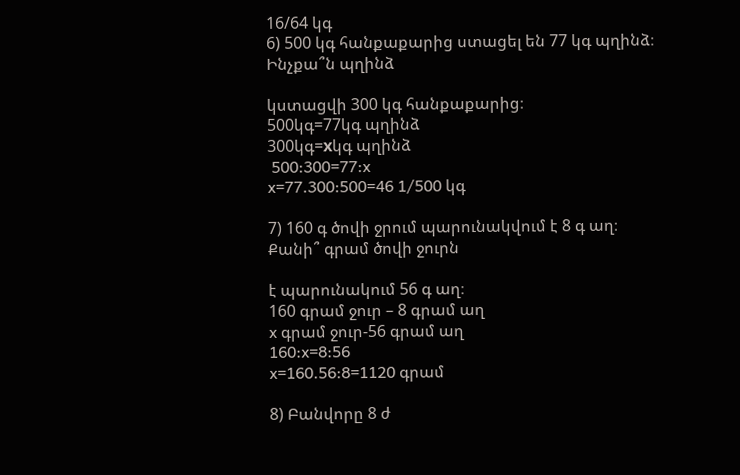16/64 կգ
6) 500 կգ հանքաքարից ստացել են 77 կգ պղինձ։ Ինչքա՞ն պղինձ

կստացվի 300 կգ հանքաքարից։
500կգ=77կգ պղինձ
300կգ=хկգ պղինձ
 500:300=77:x
x=77.300:500=46 1/500 կգ

7) 160 գ ծովի ջրում պարունակվում է 8 գ աղ։ Քանի՞ գրամ ծովի ջուրն

է պարունակում 56 գ աղ։
160 գրամ ջուր – 8 գրամ աղ
x գրամ ջուր-56 գրամ աղ
160:x=8:56
x=160.56:8=1120 գրամ

8) Բանվորը 8 ժ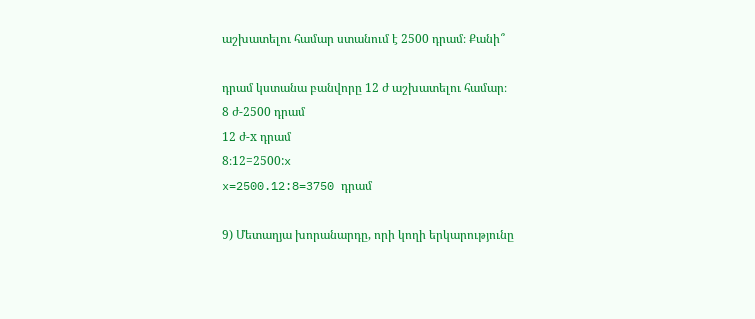աշխատելու համար ստանում է 2500 դրամ։ Քանի՞

դրամ կստանա բանվորը 12 ժ աշխատելու համար։
8 ժ-2500 դրամ
12 ժ-х դրամ
8։12=2500:x
x=2500.12:8=3750 դրամ

9) Մետաղյա խորանարդը, որի կողի երկարությունը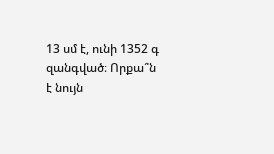13 սմ է, ունի 1352 գ զանգված։ Որքա՞ն է նույն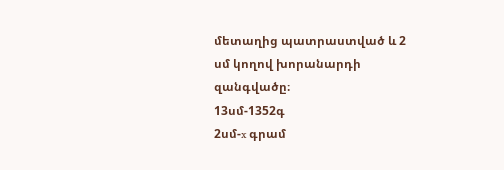մետաղից պատրաստված և 2 սմ կողով խորանարդի զանգվածը։
13սմ-1352գ
2սմ-x գրամ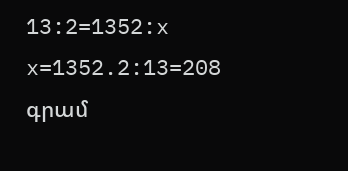13:2=1352:x
x=1352.2:13=208 գրամ